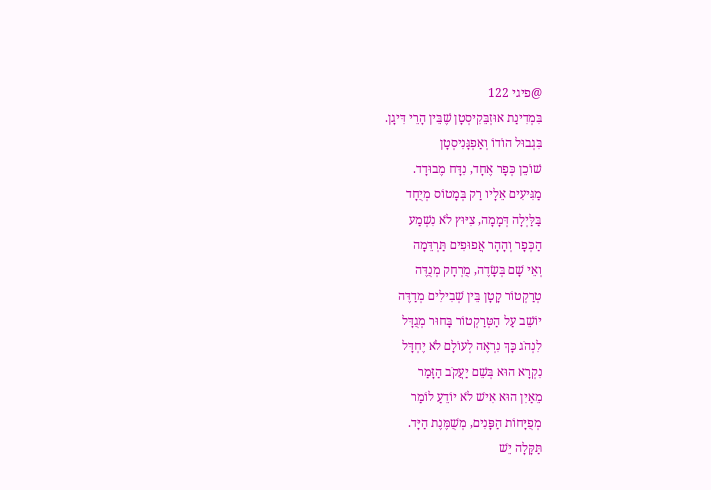@פיגי 122
בִּמְדִינַת אוּזְבֵּקִיסְטָן שֶׁבֵּין הָרֵי דִּיגָן.
בִּגְבוּל הוֹדוֹ וְאַפְגָּנִיסְטָן
שׁוֹכֵן כְּפָר אֶחָד, נִדָּח מֶבוּדָד.
מַגִּיעִים אֵלָיו רַק בְּמָטוֹס מְיֻחָד
בַּלַּיְלָה דְּמָמָה, צִיּוּץ לֹא נִשְׁמַע
הַכְּפָר וְהָהָר אֲפוּפִים תַּרְדֵּמָה
וְאֵי שָׁם בְּשָׂדֶה, מֻרְחָק מְנֻדֶּה
טְרַקְטוֹר קָטָן בֵּין שְׁבִילִים מְדַדֶּה
יוֹשֵׁב עַל הַטְּרַקְטוֹר בָּחוּר מְגֻדָּל
לִנְהֹג כָּךְ נִרְאֶה לְעוֹלָם לֹא יֶחְדָּל
נִקְרָא הוּא בְּשֵׁם יַעֲקֹב הַזָּמַר
מֵאַיִן הוּא אִישׁ לֹא יוֹדֵעַ לוֹמַר
מְפֻיָּחוֹת הַפָּנִים, מְשֻׁמֶּנֶת הַיָּד.
תַּקָּלָה יֵשׁ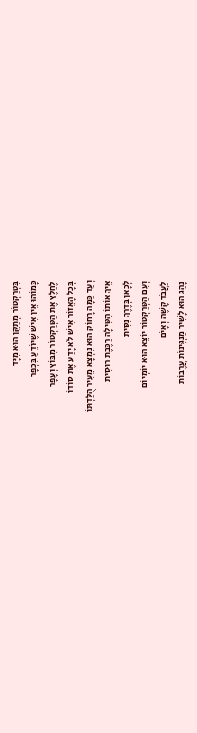בִּטְרַקְטוֹר מְתַקֵּן הוּא מִיָּד
כָּמוֹהוּ אֵין אִישׁ שֶׁיּוֹדֵעַ בִּכְפָר
לֶחַלֶץ אֶת הַטְּרַקְטוֹר מִבּוֹץ וְעָפָר
בְּכָל הָאֵזוֹר אִישׁ לֹא יָדַע אֶת סוֹדוֹ
וְעַד כַּמָּה רָחוֹק הוּא נִמְצָא מֵעִיר הֻלַּדְתּוֹ
אֵיךְ אוֹתוֹ הִטִּילָה רַכֶּבֶת רוּסִית
לְכָאן בְּדֶרֶךְ נִסִּית
וְעִם הַטְּרַקְטוֹר יוֹצֵא הוּא יוֹמְיוֹם
לַעֲבֹד קָשֶׁה וְאָיֹם
נָהַג הוּא לָשִׁיר מַנְגִּינוֹת עֲרֶבוֹת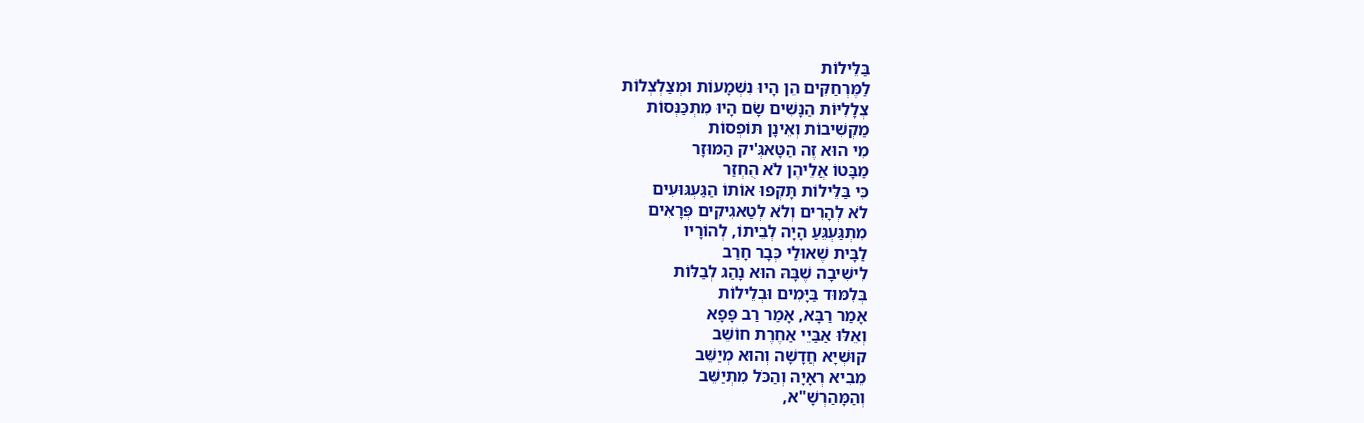בַּלֵּילוֹת
לַמֶּרְחַקִּים הֵן הָיוּ נִשְׁמָעוֹת וּמְצַלְצְלוֹת
צְלָלִיּוֹת הַנָּשִׁים שָׂם הָיוּ מִתְכַּנְּסוֹת
מַקְשִׁיבוֹת וְאֵינָן תּוֹפְסוֹת
מִי הוּא זֶה הַטָּאגְּ'יק הַמּוּזָר
מַבָּטוֹ אֲלֵיהֶן לֹא הֻחְזַר
כִּי בַּלֵּילוֹת תָּקְפוּ אוֹתוֹ הַגַּעְגּוּעִים
לֹא לְהָרִים וְלֹא לְטַאגִיקִים פְּרָאִים
מִתְגַּעְגֵּעַ הָיָה לְבֵיתוֹ, לְהוֹרָיו
לַבָּית שֶׁאוּלַי כְּבָר חָרַב
לִישִׁיבָה שֶׁבָּהּ הוּא נָהַג לְבַלּוֹת
בְּלִמּוּד בַּיָּמִים וּבְלֵילוֹת
אָמַר רַבָּא, אָמַר רַב פָּפָא
וְאֵלּוּ אַבַּיֵי אַחֶרֶת חוֹשֵׁב
קוּשְׁיָא חֲדָשָׁה וְהוּא מְיַשֵּׁב
מֵבִיא רְאָיָה וְהַכֹּל מִתְיַשֵּׁב
וְהַמָּהַרְשָׁ"א,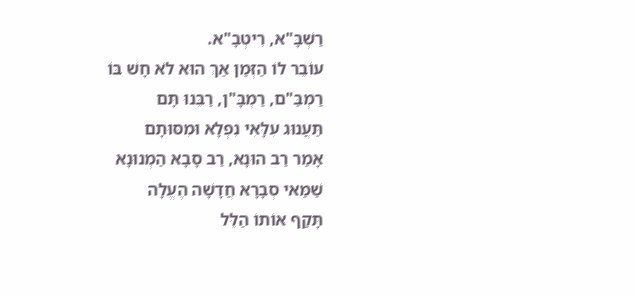רַשְׁבָּ"א, רִיטְבָ"א.
עוֹבֵר לוֹ הַזְּמַן אַךְ הוּא לֹא חָשׁ בּוֹ
רַמְבַּ"ם, רַמְבָּ"ן, רַבֵּנוּ תָּם
תַּעֲנוּג עִלָּאִי נִפְלָא וּמִסּוּתָם
אָמַר רַב הוּנָא, רַב סָבָא הַמְנוּנָא
שַׁמַּאי סְבָרָא חֲדָשָׁה הֶעֱלָה
תָּקַף אוֹתוֹ הַלֵּל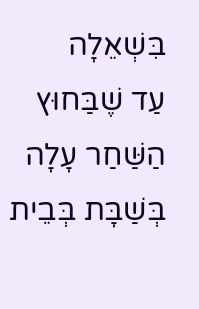בִּשְׁאֵלָה
עַד שֶׁבַּחוּץ הַשַּׁחַר עָלָה
בְּשַׁבָּת בְּבֵית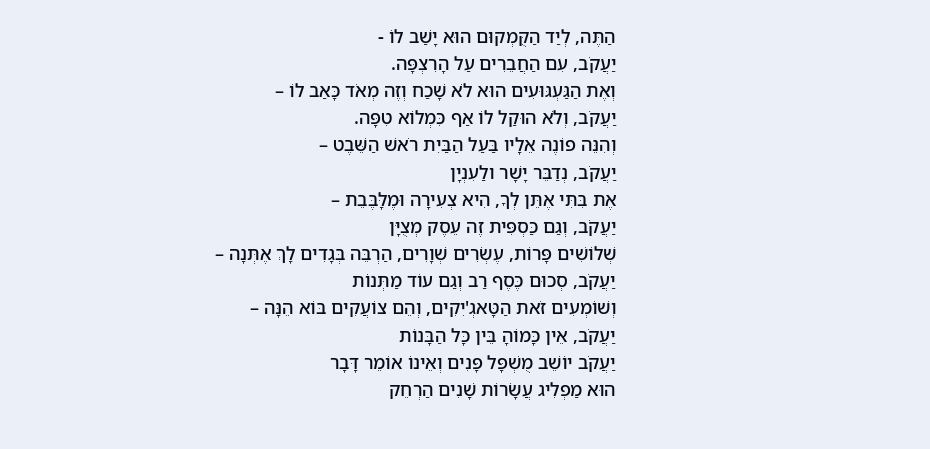הַתֶּה, לְיַד הַקֻּמְקוּם הוּא יָשַׁב לוֹ -
יַעֲקֹב, עִם הַחֲבֵרִים עַל הָרִצְפָּה.
וְאֶת הַגַּעְגּוּעִים הוּא לֹא שָׁכַח וְזֶה מְאֹד כָּאַב לוֹ –
יַעֲקֹב, וְלֹא הוּקַל לוֹ אַף כִּמְלוֹא טִפָּה.
וְהִנֵּה פוֹנֶה אֵלָיו בַּעַל הַבַּיִת רֹאשׁ הַשֵּׁבֶט –
יַעֲקֹב, נְדַבֵּר יָשָׁר ולַעִנְיָן
אֶת בִּתִּי אֶתֵּן לְךָ, הִיא צְעִירָה וּמֶלָּבֶּבֵת –
יַעֲקֹב, וְגַם כַּסְפִּית זֶה עֵסֶק מְצֻיָּן
שְׁלוֹשִׁים פָּרוֹת, עֶשְׂרִים שְׁוָרִים, הַרְבֵּה בְּגָדִים לָךְ אֶתְּנָה –
יַעֲקֹב, סְכוּם כֶּסֶף רַב וְגַם עוֹד מַתְּנוֹת
וְשׁוֹמְעִים זֹאת הַטָּאגְ'יִקִים, וְהֵם צוֹעֲקִים בּוֹא הֵנָּה –
יַעֲקֹב, אֵין כָּמוֹהָ בֵּין כָּל הַבָּנוֹת
יַעֲקֹב יוֹשֵׁב מֻשְׁפָּל פָּנִים וְאֵינוֹ אוֹמֵר דָּבָר
הוּא מַפְלִיג עֲשָׂרוֹת שָׁנִים הַרְחֵק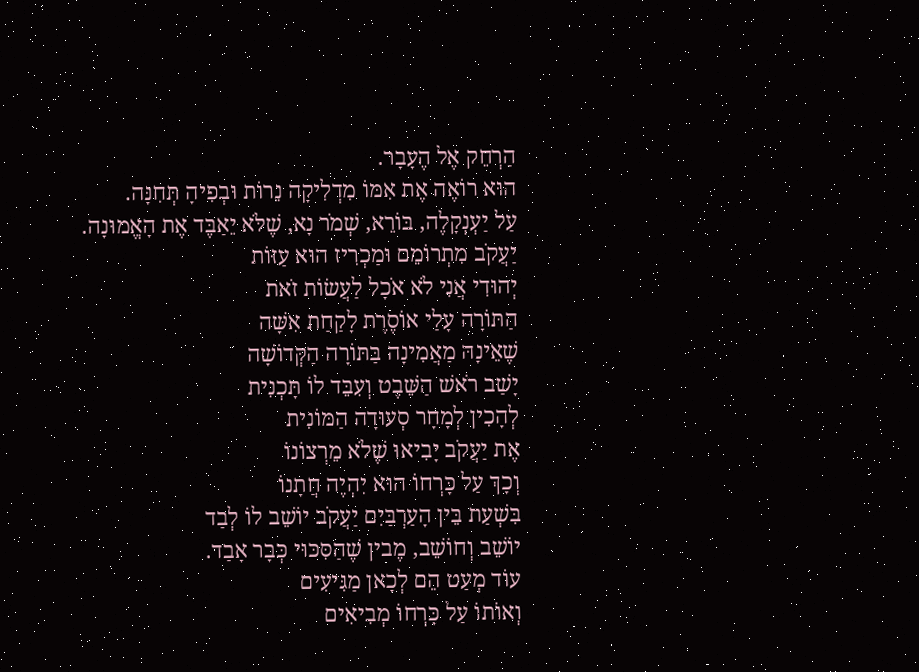הַרְחֵק אֶל הֶעָבָר.
הוּא רוֹאֶה אֶת אִמּוֹ מִדְלִיקָה נֵרוֹת וּבְפִיהָ תְּחִנָּה.
עַל יַעְנְקָלֶה, בּוֹרֵא, שְׁמֹר נָא, שֶׁלֹּא יֵאַבֶּד אֶת הָאֱמוּנָה.
יַעֲקֹב מִתְרוֹמֵם וּמַכְרִיז הוּא עַזּוֹת
יְהוּדִי אֲנִי לֹא אֹכָל לַעֲשׂוֹת זֹאת
הַתּוֹרָה עָלַי אוֹסֶרֶת לָקַחַת אִשָּׁה
שֶׁאֵינָהּ מַאֲמִינָה בַּתּוֹרָה הַקְּדוֹשָׁה
יָשַׁב רֹאשׁ הַשֵּׁבֶט וְעִבֵּד לוֹ תָּכְנִית
לְהָכִין לְמָחָר סְעוּדָה הַמּוֹנִית
אֶת יַעֲקֹב יָבִיאוּ שֶׁלֹא מֵרְצוֹנוֹ
וְכָךְ עַל כָּרְחוֹ הוּא יִהְיֶה חֲתָנוֹ
בִּשְׁעַת בֵּין הָעַרְבַּיִם יַעֲקֹב יוֹשֵׁב לוֹ לְבַד
יוֹשֵׁב וְחוֹשֵׁב, מֶבין שֶׁהַסִּכּוּי כְּבָר אָבַד.
עוֹד מְעַט הֵם לְכָאן מַגִּיעִים
וְאוֹתוֹ עַל כָּרְחוֹ מְבִיאִים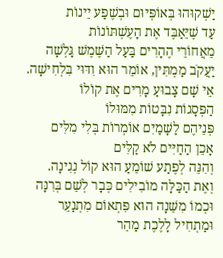יַשְׁקוּהוּ בְּאוֹפְּיוּם וּבְשֶׁפַע יֵינוֹת
עַד שֶׁיֵּאַבֶּד אֶת הָעֶשְׁתּוֹנוֹת
מֵאֲחוֹרֵי הֶהָרִים בַּעַל הַשֶּׁמֶשׁ גָּלְשָׁה
יַעֲקֹב מַמְתִּין, אוֹמֵר הוּא וִדּוּי בִּלְחִישָׁה.
אֵי שָׁם צָבוּעַ מָרִים אֶת קוֹלוֹ
הַפְּסָגוֹת נִבָּטוֹת מִמּוּלוֹ
פְּנֵיהֶם לַשָּׁמַיִם אוֹמְרוֹת בְּלִי מִלִּים
אָכֵן הַחַיִּים לֹא קַלִּים
וְהִנֵּה לְפֶתַע שׁוֹמֵעַ הוּא קוֹל נְגִינָה.
וְאֶת הַכַּלָּה מוֹבִילִים כְּבָר לְשֵׁם בְּרִנָּה
וּכְמוֹ מִשֵּׁנָה הוּא פִּתְאוֹם מִתְנַעֵר
וּמַתְחִיל לָלֶכֶת מַהֵר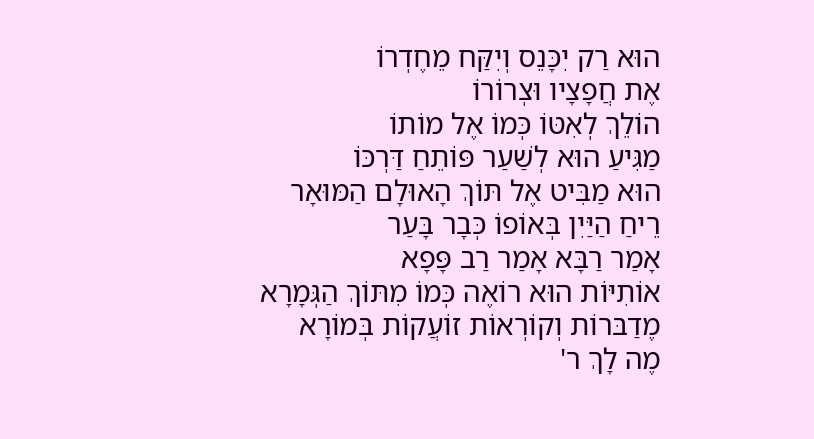הוּא רַק יִכָּנֵס וְיִקַּח מֵחֶדְרוֹ
אֶת חֲפָצָיו וּצְרוֹרוֹ
הוֹלֵךְ לְאִטּוֹ כְּמוֹ אֶל מוֹתוֹ
מַגִּיעַ הוּא לְשַׁעַר פּוֹתֵחַ דַּרְכּוֹ
הוּא מַבִּיט אֶל תּוֹךְ הָאוּלָם הַמּוּאָר
רֵיחַ הַיַּיִן בְּאוֹפוֹ כְּבָר בָּעַר
אָמַר רַבָּא אָמַר רַב פָּפָא
אוֹתִיּוֹת הוּא רוֹאֶה כְּמוֹ מִתּוֹךְ הַגְּמָרָא
מֶדַבּרוֹת וְקוֹרְאוֹת זוֹעֲקוֹת בְּמוֹרָא
מֶה לָךְ ר'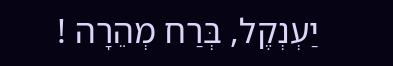יַעְנְקֶל, בְּרַח מְהֵרָה !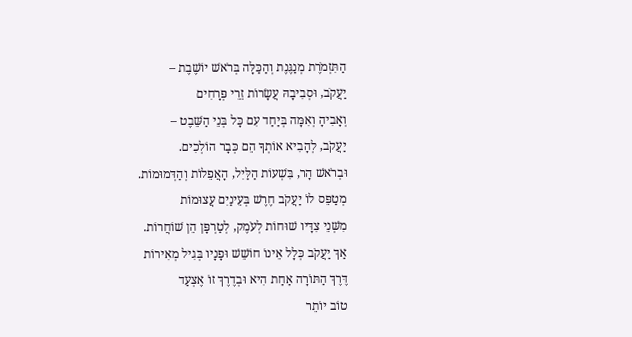הַתִּזְמֹרֶת מְנַגֶּנֶת וְהַכַּלָּה בְּרֹאשׁ יוֹשֶׁבֶת –
יַעֲקֹב, וּסְבִיבָהּ עֲשָׂרוֹת זֵרֵי פְּרָחִים
וְאָבִיהָ וְאִמָּה בְּיַחַד עִם כָּל בְּנֵי הַשֵּׁבֶט –
יַעֲקֹב, לְהָבִיא אוֹתְךָ הֵם כְּבָר הוֹלְכִים.
וּבְרֹאשׁ הָר, בִּשְׁעוֹת הַלַּיִל, הָאֲפֵלוֹת וְהַדְּמוּמוֹת.
מְטַפֵּס לוֹ יַעֲקֹב חֶרֶשׁ בְּעֵינַיִם עֲצוּמוֹת
מִשְּׁנֵי צִדָּיו שׁוּחוֹת לְעֹמֶק, לְטַרְפָּן הֵן שׁוֹחֲרוֹת.
אַךְ יַעֲקֹב כְּלָל אֵינוֹ חוֹשֵׁשׁ וּפָנָיו בְּגִיל מְאִירוֹת
דֶּרֶךְ הַתּוֹרָה אַחַת הִיא וּבְדֶרֶךְ זוֹ אֶצְעַד
טוֹב יוֹתֵר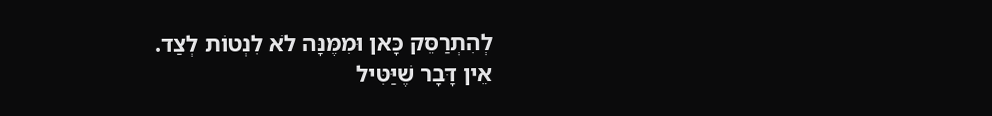לְהִתְרַסֵּק כָּאן וּמִמֶּנָּה לֹא לִנְטוֹת לְצַד.
אֵין דָּבָר שֶׁיַּטִּיל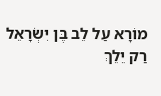מוֹרָא עַל לֵב בֶּן יִשְׂרָאֵל
רַק יֵלֵךְ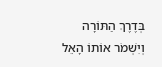בְּדֶרֶךְ הַתּוֹרָה וְיִשְׁמֹר אוֹתוֹ הָאֵל